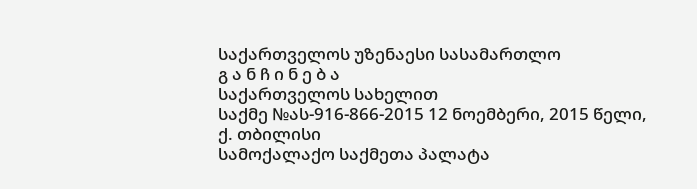საქართველოს უზენაესი სასამართლო
გ ა ნ ჩ ი ნ ე ბ ა
საქართველოს სახელით
საქმე №ას-916-866-2015 12 ნოემბერი, 2015 წელი,
ქ. თბილისი
სამოქალაქო საქმეთა პალატა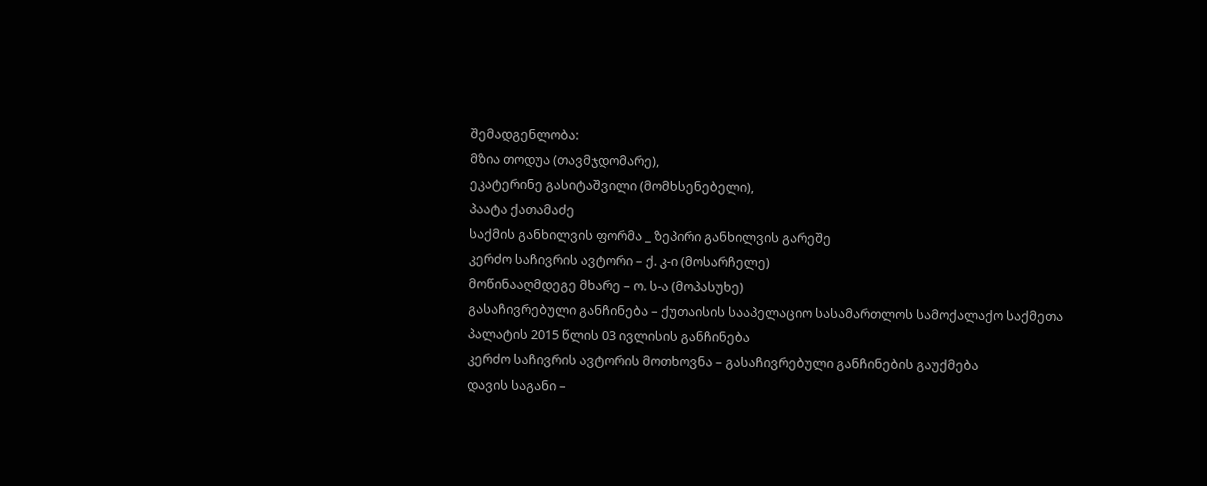შემადგენლობა:
მზია თოდუა (თავმჯდომარე),
ეკატერინე გასიტაშვილი (მომხსენებელი),
პაატა ქათამაძე
საქმის განხილვის ფორმა _ ზეპირი განხილვის გარეშე
კერძო საჩივრის ავტორი – ქ. კ-ი (მოსარჩელე)
მოწინააღმდეგე მხარე – ო. ს-ა (მოპასუხე)
გასაჩივრებული განჩინება – ქუთაისის სააპელაციო სასამართლოს სამოქალაქო საქმეთა პალატის 2015 წლის 03 ივლისის განჩინება
კერძო საჩივრის ავტორის მოთხოვნა – გასაჩივრებული განჩინების გაუქმება
დავის საგანი –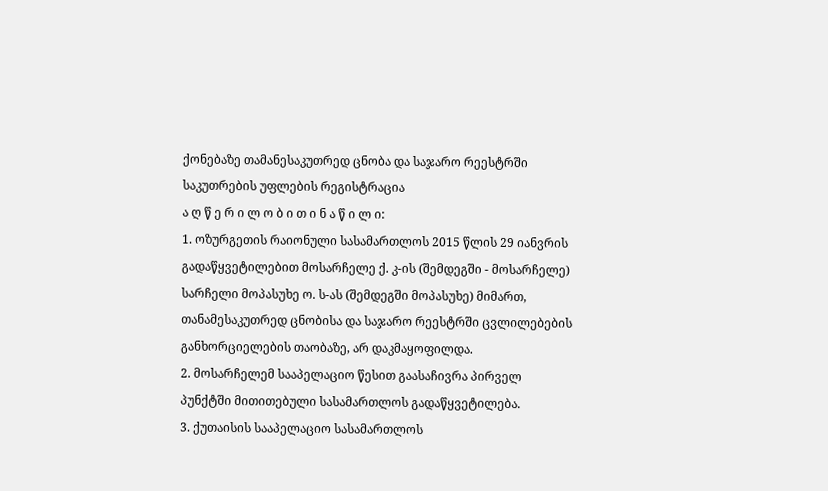ქონებაზე თამანესაკუთრედ ცნობა და საჯარო რეესტრში საკუთრების უფლების რეგისტრაცია
ა ღ წ ე რ ი ლ ო ბ ი თ ი ნ ა წ ი ლ ი:
1. ოზურგეთის რაიონული სასამართლოს 2015 წლის 29 იანვრის გადაწყვეტილებით მოსარჩელე ქ. კ-ის (შემდეგში - მოსარჩელე) სარჩელი მოპასუხე ო. ს-ას (შემდეგში მოპასუხე) მიმართ, თანამესაკუთრედ ცნობისა და საჯარო რეესტრში ცვლილებების განხორციელების თაობაზე, არ დაკმაყოფილდა.
2. მოსარჩელემ სააპელაციო წესით გაასაჩივრა პირველ პუნქტში მითითებული სასამართლოს გადაწყვეტილება.
3. ქუთაისის სააპელაციო სასამართლოს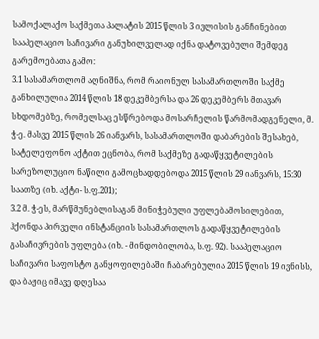სამოქალაქო საქმეთა პალატის 2015 წლის 3 ივლისის განჩინებით სააპელაციო საჩივარი განუხილველად იქნა დატოვებული შემდეგ გარემოებათა გამო:
3.1 სასამართლომ აღნიშნა, რომ რაიონულ სასამართლოში საქმე განხილულია 2014 წლის 18 დეკემბერსა და 26 დეკემბერს მთავარ სხდომებზე, რომელსაც ესწრებოდა მოსარჩელის წარმომადგენელი, მ. ჭ-ე. მასვე 2015 წლის 26 იანვარს, სასამართლოში დაბარების შესახებ, სატელეფონო აქტით ეცნობა, რომ საქმეზე გადაწყვეტილების სარეზოლუციო ნაწილი გამოცხადდებოდა 2015 წლის 29 იანვარს, 15:30 საათზე (იხ. აქტი- ს.ფ.201);
3.2 მ. ჭ-ეს, მარწმუნებლისაგან მინიჭებული უფლებამოსილებით, ჰქონდა პირველი ინსტანციის სასამართლოს გადაწყვეტილების გასაჩივრების უფლება (იხ. - მინდობილობა, ს.ფ. 92). სააპელაციო საჩივარი საფოსტო განყოფილებაში ჩაბარებულია 2015 წლის 19 ივნისს, და ბაჟიც იმავე დღესაა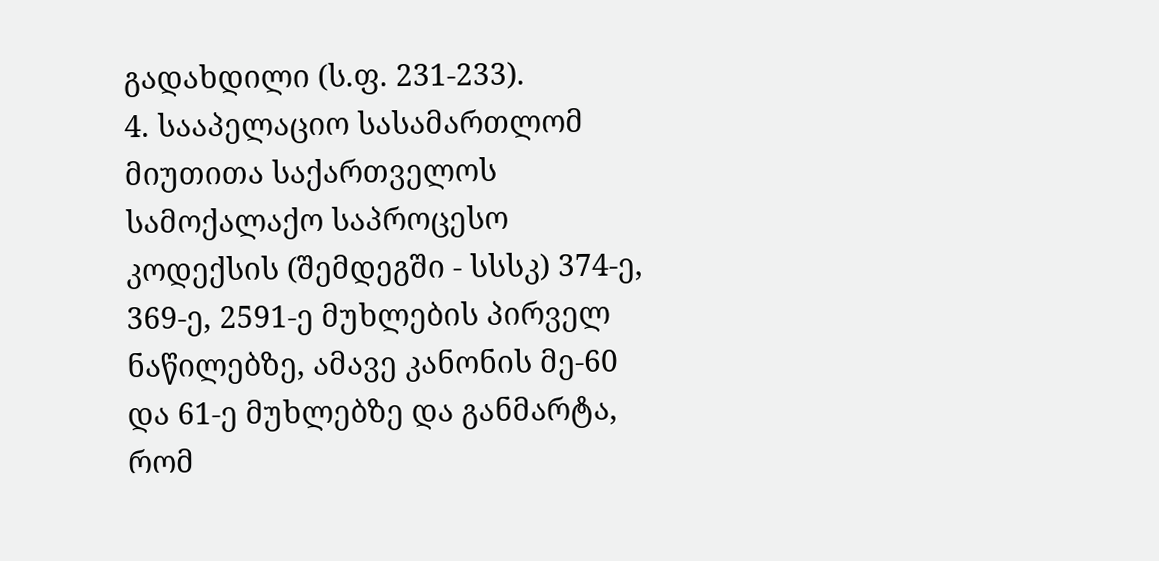გადახდილი (ს.ფ. 231-233).
4. სააპელაციო სასამართლომ მიუთითა საქართველოს სამოქალაქო საპროცესო კოდექსის (შემდეგში - სსსკ) 374-ე, 369-ე, 2591-ე მუხლების პირველ ნაწილებზე, ამავე კანონის მე-60 და 61-ე მუხლებზე და განმარტა, რომ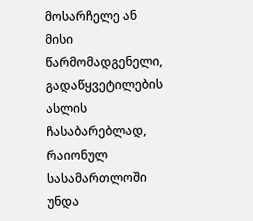მოსარჩელე ან მისი წარმომადგენელი, გადაწყვეტილების ასლის ჩასაბარებლად, რაიონულ სასამართლოში უნდა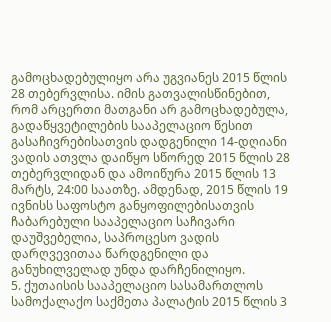გამოცხადებულიყო არა უგვიანეს 2015 წლის 28 თებერვლისა. იმის გათვალისწინებით, რომ არცერთი მათგანი არ გამოცხადებულა, გადაწყვეტილების სააპელაციო წესით გასაჩივრებისათვის დადგენილი 14-დღიანი ვადის ათვლა დაიწყო სწორედ 2015 წლის 28 თებერვლიდან და ამოიწურა 2015 წლის 13 მარტს, 24:00 საათზე. ამდენად, 2015 წლის 19 ივნისს საფოსტო განყოფილებისათვის ჩაბარებული სააპელაციო საჩივარი დაუშვებელია, საპროცესო ვადის დარღვევითაა წარდგენილი და განუხილველად უნდა დარჩენილიყო.
5. ქუთაისის სააპელაციო სასამართლოს სამოქალაქო საქმეთა პალატის 2015 წლის 3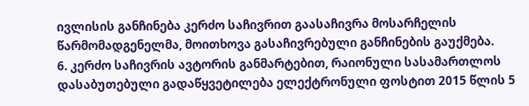ივლისის განჩინება კერძო საჩივრით გაასაჩივრა მოსარჩელის წარმომადგენელმა, მოითხოვა გასაჩივრებული განჩინების გაუქმება.
6. კერძო საჩივრის ავტორის განმარტებით, რაიონული სასამართლოს დასაბუთებული გადაწყვეტილება ელექტრონული ფოსტით 2015 წლის 5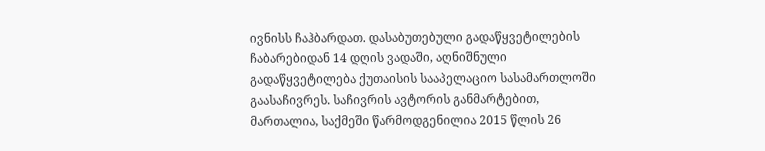ივნისს ჩაჰბარდათ. დასაბუთებული გადაწყვეტილების ჩაბარებიდან 14 დღის ვადაში, აღნიშნული გადაწყვეტილება ქუთაისის სააპელაციო სასამართლოში გაასაჩივრეს. საჩივრის ავტორის განმარტებით, მართალია, საქმეში წარმოდგენილია 2015 წლის 26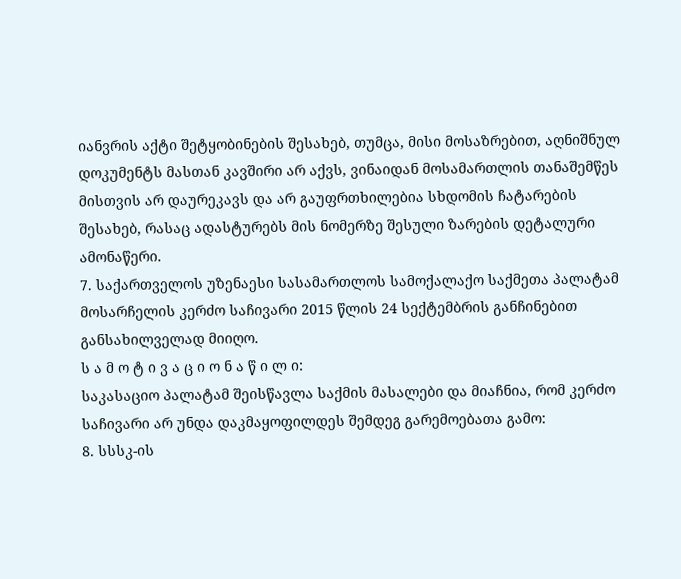იანვრის აქტი შეტყობინების შესახებ, თუმცა, მისი მოსაზრებით, აღნიშნულ დოკუმენტს მასთან კავშირი არ აქვს, ვინაიდან მოსამართლის თანაშემწეს მისთვის არ დაურეკავს და არ გაუფრთხილებია სხდომის ჩატარების შესახებ, რასაც ადასტურებს მის ნომერზე შესული ზარების დეტალური ამონაწერი.
7. საქართველოს უზენაესი სასამართლოს სამოქალაქო საქმეთა პალატამ მოსარჩელის კერძო საჩივარი 2015 წლის 24 სექტემბრის განჩინებით განსახილველად მიიღო.
ს ა მ ო ტ ი ვ ა ც ი ო ნ ა წ ი ლ ი:
საკასაციო პალატამ შეისწავლა საქმის მასალები და მიაჩნია, რომ კერძო საჩივარი არ უნდა დაკმაყოფილდეს შემდეგ გარემოებათა გამო:
8. სსსკ-ის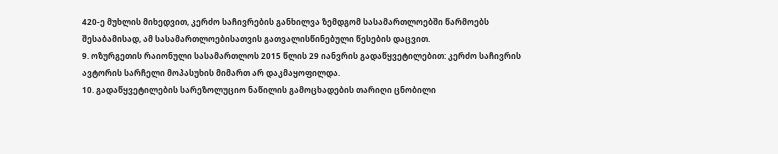420-ე მუხლის მიხედვით, კერძო საჩივრების განხილვა ზემდგომ სასამართლოებში წარმოებს შესაბამისად, ამ სასამართლოებისათვის გათვალისწინებული წესების დაცვით.
9. ოზურგეთის რაიონული სასამართლოს 2015 წლის 29 იანვრის გადაწყვეტილებით: კერძო საჩივრის ავტორის სარჩელი მოპასუხის მიმართ არ დაკმაყოფილდა.
10. გადაწყვეტილების სარეზოლუციო ნაწილის გამოცხადების თარიღი ცნობილი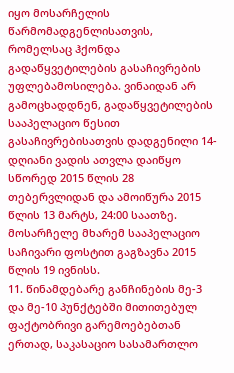იყო მოსარჩელის წარმომადგენლისათვის, რომელსაც ჰქონდა გადაწყვეტილების გასაჩივრების უფლებამოსილება. ვინაიდან არ გამოცხადდნენ, გადაწყვეტილების სააპელაციო წესით გასაჩივრებისათვის დადგენილი 14-დღიანი ვადის ათვლა დაიწყო სწორედ 2015 წლის 28 თებერვლიდან და ამოიწურა 2015 წლის 13 მარტს, 24:00 საათზე. მოსარჩელე მხარემ სააპელაციო საჩივარი ფოსტით გაგზავნა 2015 წლის 19 ივნისს.
11. წინამდებარე განჩინების მე-3 და მე-10 პუნქტებში მითითებულ ფაქტობრივი გარემოებებთან ერთად, საკასაციო სასამართლო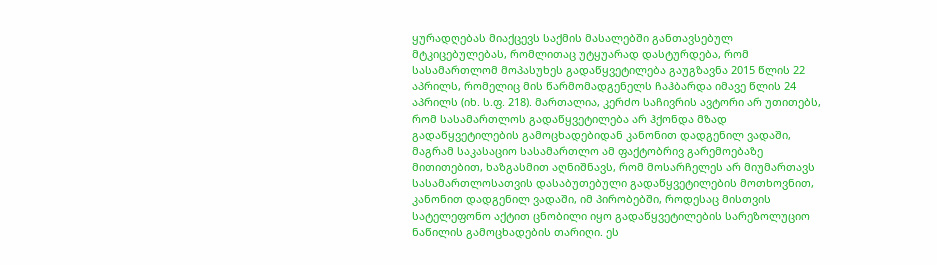ყურადღებას მიაქცევს საქმის მასალებში განთავსებულ მტკიცებულებას, რომლითაც უტყუარად დასტურდება, რომ სასამართლომ მოპასუხეს გადაწყვეტილება გაუგზავნა 2015 წლის 22 აპრილს, რომელიც მის წარმომადგენელს ჩაჰბარდა იმავე წლის 24 აპრილს (იხ. ს.ფ. 218). მართალია, კერძო საჩივრის ავტორი არ უთითებს, რომ სასამართლოს გადაწყვეტილება არ ჰქონდა მზად გადაწყვეტილების გამოცხადებიდან კანონით დადგენილ ვადაში, მაგრამ საკასაციო სასამართლო ამ ფაქტობრივ გარემოებაზე მითითებით, ხაზგასმით აღნიშნავს, რომ მოსარჩელეს არ მიუმართავს სასამართლოსათვის დასაბუთებული გადაწყვეტილების მოთხოვნით, კანონით დადგენილ ვადაში, იმ პირობებში, როდესაც მისთვის სატელეფონო აქტით ცნობილი იყო გადაწყვეტილების სარეზოლუციო ნაწილის გამოცხადების თარიღი. ეს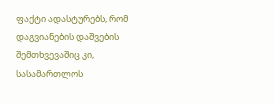ფაქტი ადასტურებს, რომ დაგვიანების დაშვების შემთხვევაშიც კი, სასამართლოს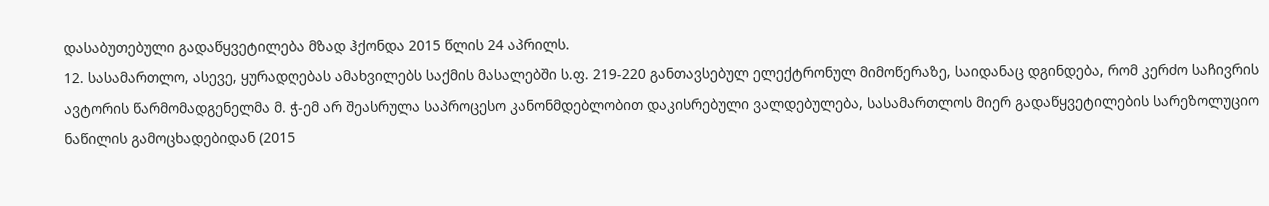დასაბუთებული გადაწყვეტილება მზად ჰქონდა 2015 წლის 24 აპრილს.
12. სასამართლო, ასევე, ყურადღებას ამახვილებს საქმის მასალებში ს.ფ. 219-220 განთავსებულ ელექტრონულ მიმოწერაზე, საიდანაც დგინდება, რომ კერძო საჩივრის ავტორის წარმომადგენელმა მ. ჭ-ემ არ შეასრულა საპროცესო კანონმდებლობით დაკისრებული ვალდებულება, სასამართლოს მიერ გადაწყვეტილების სარეზოლუციო ნაწილის გამოცხადებიდან (2015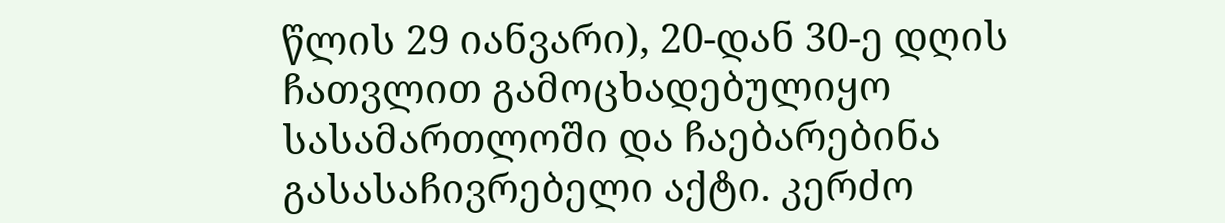წლის 29 იანვარი), 20-დან 30-ე დღის ჩათვლით გამოცხადებულიყო სასამართლოში და ჩაებარებინა გასასაჩივრებელი აქტი. კერძო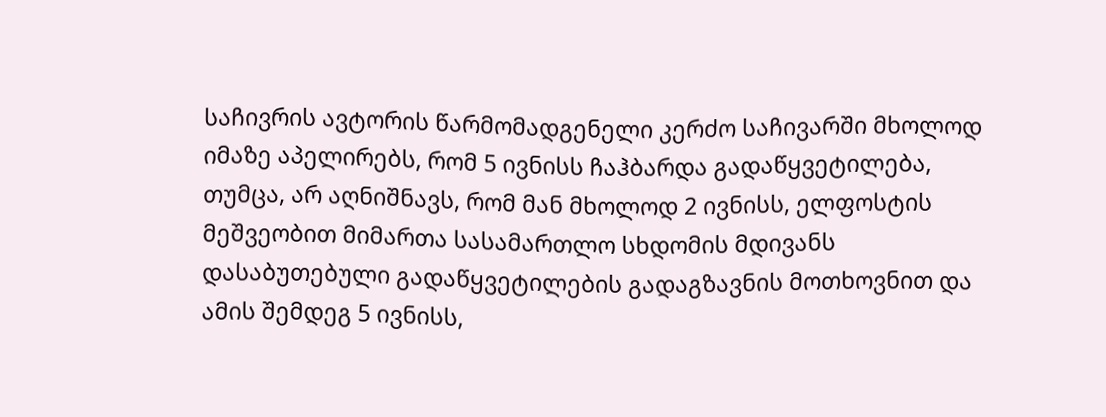საჩივრის ავტორის წარმომადგენელი კერძო საჩივარში მხოლოდ იმაზე აპელირებს, რომ 5 ივნისს ჩაჰბარდა გადაწყვეტილება, თუმცა, არ აღნიშნავს, რომ მან მხოლოდ 2 ივნისს, ელფოსტის მეშვეობით მიმართა სასამართლო სხდომის მდივანს დასაბუთებული გადაწყვეტილების გადაგზავნის მოთხოვნით და ამის შემდეგ 5 ივნისს,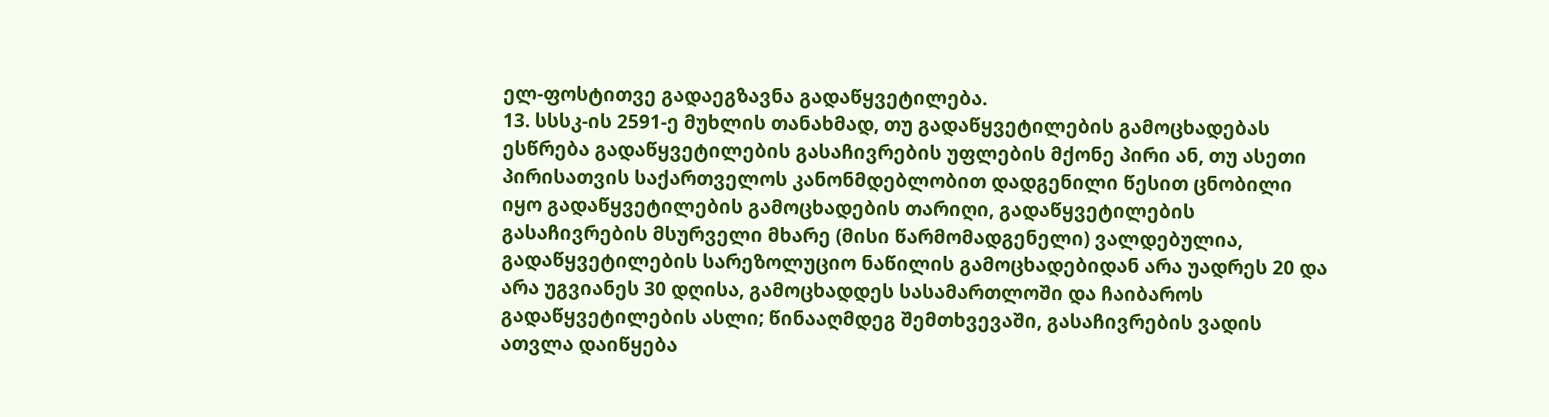ელ-ფოსტითვე გადაეგზავნა გადაწყვეტილება.
13. სსსკ-ის 2591-ე მუხლის თანახმად, თუ გადაწყვეტილების გამოცხადებას ესწრება გადაწყვეტილების გასაჩივრების უფლების მქონე პირი ან, თუ ასეთი პირისათვის საქართველოს კანონმდებლობით დადგენილი წესით ცნობილი იყო გადაწყვეტილების გამოცხადების თარიღი, გადაწყვეტილების გასაჩივრების მსურველი მხარე (მისი წარმომადგენელი) ვალდებულია, გადაწყვეტილების სარეზოლუციო ნაწილის გამოცხადებიდან არა უადრეს 20 და არა უგვიანეს 30 დღისა, გამოცხადდეს სასამართლოში და ჩაიბაროს გადაწყვეტილების ასლი; წინააღმდეგ შემთხვევაში, გასაჩივრების ვადის ათვლა დაიწყება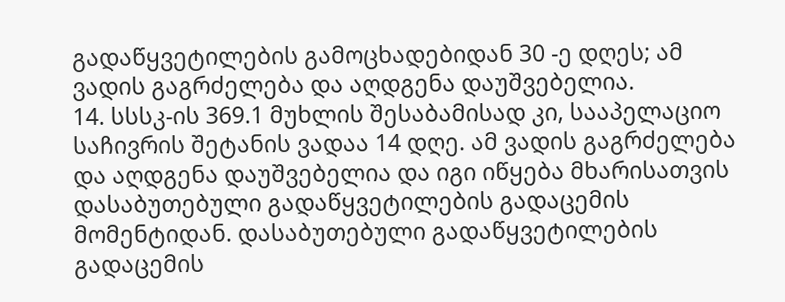გადაწყვეტილების გამოცხადებიდან 30 -ე დღეს; ამ ვადის გაგრძელება და აღდგენა დაუშვებელია.
14. სსსკ-ის 369.1 მუხლის შესაბამისად კი, სააპელაციო საჩივრის შეტანის ვადაა 14 დღე. ამ ვადის გაგრძელება და აღდგენა დაუშვებელია და იგი იწყება მხარისათვის დასაბუთებული გადაწყვეტილების გადაცემის მომენტიდან. დასაბუთებული გადაწყვეტილების გადაცემის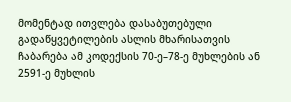მომენტად ითვლება დასაბუთებული გადაწყვეტილების ასლის მხარისათვის ჩაბარება ამ კოდექსის 70-ე–78-ე მუხლების ან 2591-ე მუხლის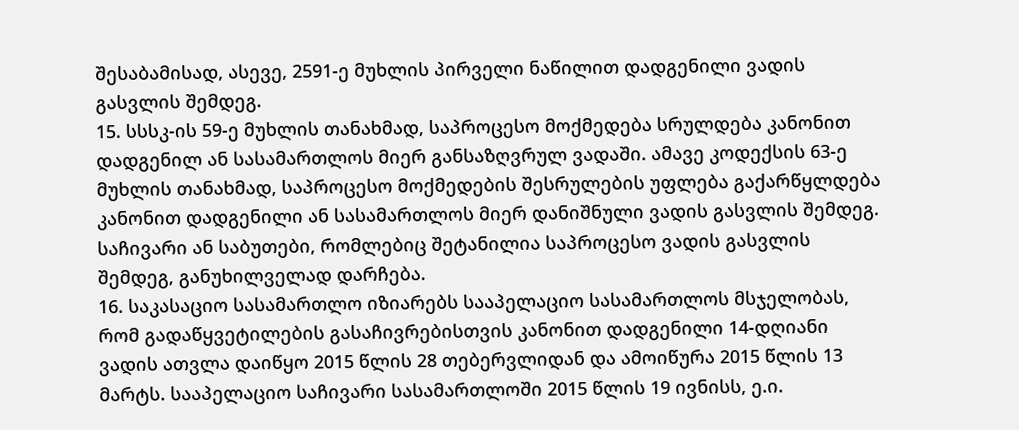შესაბამისად, ასევე, 2591-ე მუხლის პირველი ნაწილით დადგენილი ვადის გასვლის შემდეგ.
15. სსსკ-ის 59-ე მუხლის თანახმად, საპროცესო მოქმედება სრულდება კანონით დადგენილ ან სასამართლოს მიერ განსაზღვრულ ვადაში. ამავე კოდექსის 63-ე მუხლის თანახმად, საპროცესო მოქმედების შესრულების უფლება გაქარწყლდება კანონით დადგენილი ან სასამართლოს მიერ დანიშნული ვადის გასვლის შემდეგ. საჩივარი ან საბუთები, რომლებიც შეტანილია საპროცესო ვადის გასვლის შემდეგ, განუხილველად დარჩება.
16. საკასაციო სასამართლო იზიარებს სააპელაციო სასამართლოს მსჯელობას, რომ გადაწყვეტილების გასაჩივრებისთვის კანონით დადგენილი 14-დღიანი ვადის ათვლა დაიწყო 2015 წლის 28 თებერვლიდან და ამოიწურა 2015 წლის 13 მარტს. სააპელაციო საჩივარი სასამართლოში 2015 წლის 19 ივნისს, ე.ი.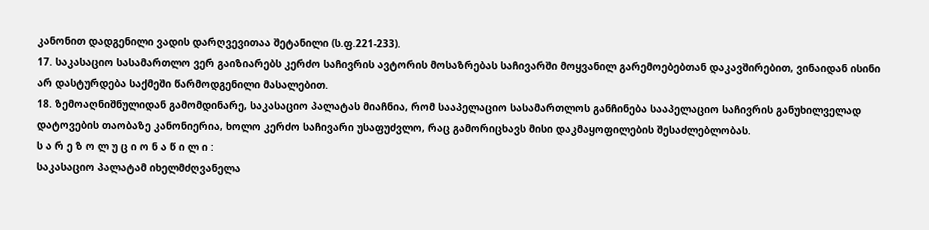კანონით დადგენილი ვადის დარღვევითაა შეტანილი (ს.ფ.221-233).
17. საკასაციო სასამართლო ვერ გაიზიარებს კერძო საჩივრის ავტორის მოსაზრებას საჩივარში მოყვანილ გარემოებებთან დაკავშირებით, ვინაიდან ისინი არ დასტურდება საქმეში წარმოდგენილი მასალებით.
18. ზემოაღნიშნულიდან გამომდინარე, საკასაციო პალატას მიაჩნია, რომ სააპელაციო სასამართლოს განჩინება სააპელაციო საჩივრის განუხილველად დატოვების თაობაზე კანონიერია, ხოლო კერძო საჩივარი უსაფუძვლო, რაც გამორიცხავს მისი დაკმაყოფილების შესაძლებლობას.
ს ა რ ე ზ ო ლ უ ც ი ო ნ ა წ ი ლ ი :
საკასაციო პალატამ იხელმძღვანელა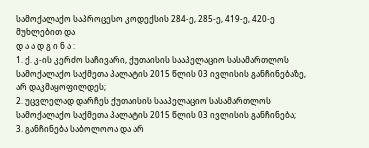სამოქალაქო საპროცესო კოდექსის 284-ე, 285-ე, 419-ე, 420-ე მუხლებით და
დ ა ა დ გ ი ნ ა :
1. ქ. კ-ის კერძო საჩივარი, ქუთაისის სააპელაციო სასამართლოს სამოქალაქო საქმეთა პალატის 2015 წლის 03 ივლისის განჩინებაზე, არ დაკმაყოფილდეს;
2. უცვლელად დარჩეს ქუთაისის სააპელაციო სასამართლოს სამოქალაქო საქმეთა პალატის 2015 წლის 03 ივლისის განჩინება;
3. განჩინება საბოლოოა და არ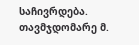საჩივრდება.
თავმჯდომარე მ.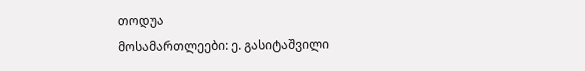თოდუა
მოსამართლეები: ე. გასიტაშვილი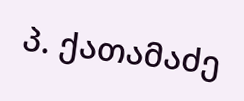პ. ქათამაძე